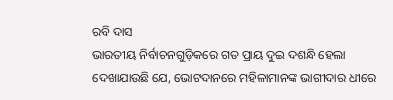ରବି ଦାସ
ଭାରତୀୟ ନିର୍ବାଚନଗୁଡ଼ିକରେ ଗତ ପ୍ରାୟ ଦୁଇ ଦଶନ୍ଧି ହେଲା ଦେଖାଯାଉଛି ଯେ, ଭୋଟଦାନରେ ମହିଳାମାନଙ୍କ ଭାଗୀଦାର ଧୀରେ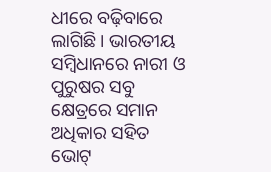ଧୀରେ ବଢ଼ିବାରେ ଲାଗିଛି। ଭାରତୀୟ ସମ୍ବିଧାନରେ ନାରୀ ଓ ପୁରୁଷର ସବୁ କ୍ଷେତ୍ରରେ ସମାନ ଅଧିକାର ସହିତ ଭୋଟ୍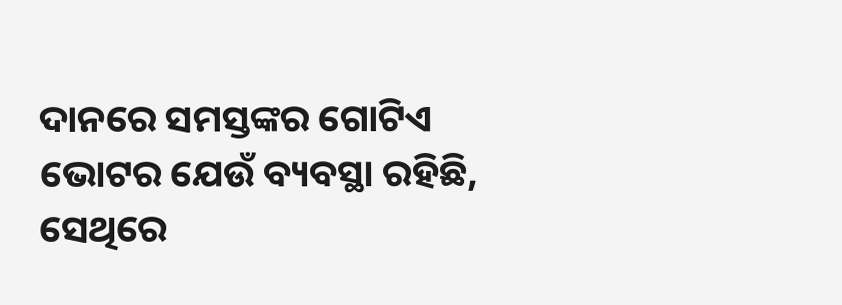ଦାନରେ ସମସ୍ତଙ୍କର ଗୋଟିଏ ଭୋଟର ଯେଉଁ ବ୍ୟବସ୍ଥା ରହିଛି, ସେଥିରେ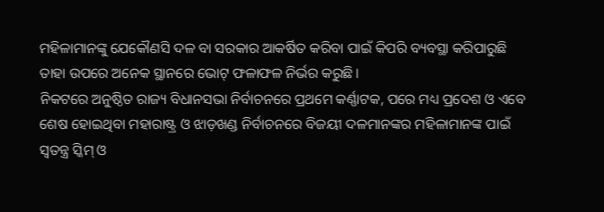ମହିଳାମାନଙ୍କୁ ଯେକୌଣସି ଦଳ ବା ସରକାର ଆକର୍ଷିତ କରିବା ପାଇଁ କିପରି ବ୍ୟବସ୍ଥା କରିପାରୁଛି ତାହା ଉପରେ ଅନେକ ସ୍ଥାନରେ ଭୋଟ୍ ଫଳାଫଳ ନିର୍ଭର କରୁଛି।
ନିକଟରେ ଅନୁଷ୍ଠିତ ରାଜ୍ୟ ବିଧାନସଭା ନିର୍ବାଚନରେ ପ୍ରଥମେ କର୍ଣ୍ଣାଟକ, ପରେ ମଧ୍ୟ ପ୍ରଦେଶ ଓ ଏବେ ଶେଷ ହୋଇଥିବା ମହାରାଷ୍ଟ୍ର ଓ ଝାଡ଼ଖଣ୍ଡ ନିର୍ବାଚନରେ ବିଜୟୀ ଦଳମାନଙ୍କର ମହିଳାମାନଙ୍କ ପାଇଁ ସ୍ୱତନ୍ତ୍ର ସ୍କିମ୍ ଓ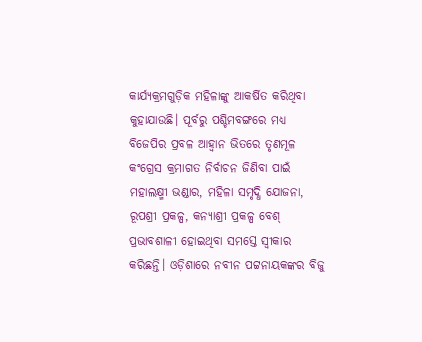କାର୍ଯ୍ୟକ୍ରମଗୁଡ଼ିକ ମହିଳାଙ୍କୁ ଆକର୍ଷିତ କରିଥିବା କୁହାଯାଉଛି। ପୂର୍ବରୁ ପଶ୍ଚିମବଙ୍ଗରେ ମଧ୍ୟ ବିଜେପିର ପ୍ରବଳ ଆହ୍ୱାନ ଭିତରେ ତୃଣମୂଳ କଂଗ୍ରେସ କ୍ରମାଗତ ନିର୍ବାଚନ ଜିଣିବା ପାଇଁ ମହାଲକ୍ଷ୍ମୀ ଭଣ୍ଡାର, ମହିଳା ସମୃଦ୍ଧି ଯୋଜନା, ରୂପଶ୍ରୀ ପ୍ରକଳ୍ପ, କନ୍ୟାଶ୍ରୀ ପ୍ରକଳ୍ପ ବେଶ୍ ପ୍ରଭାବଶାଳୀ ହୋଇଥିବା ସମସ୍ତେ ସ୍ୱୀକାର କରିଛନ୍ତି। ଓଡ଼ିଶାରେ ନବୀନ ପଟ୍ଟନାୟକଙ୍କର ବିଜୁ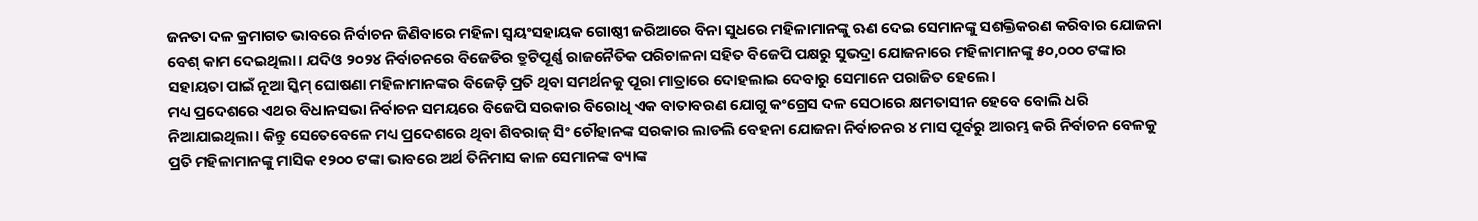ଜନତା ଦଳ କ୍ରମାଗତ ଭାବରେ ନିର୍ବାଚନ ଜିଣିବାରେ ମହିଳା ସ୍ୱୟଂସହାୟକ ଗୋଷ୍ଠୀ ଜରିଆରେ ବିନା ସୁଧରେ ମହିଳାମାନଙ୍କୁ ଋଣ ଦେଇ ସେମାନଙ୍କୁ ସଶକ୍ତିକରଣ କରିବାର ଯୋଜନା ବେଶ୍ କାମ ଦେଇଥିଲା। ଯଦିଓ ୨୦୨୪ ନିର୍ବାଚନରେ ବିଜେଡିର ତ୍ରୁଟିପୂର୍ଣ୍ଣ ରାଜନୈତିକ ପରିଚାଳନା ସହିତ ବିଜେପି ପକ୍ଷରୁ ସୁଭଦ୍ରା ଯୋଜନାରେ ମହିଳାମାନଙ୍କୁ ୫୦,୦୦୦ ଟଙ୍କାର ସହାୟତା ପାଇଁ ନୂଆ ସ୍କିମ୍ ଘୋଷଣା ମହିଳାମାନଙ୍କର ବିଜେଡ଼ି ପ୍ରତି ଥିବା ସମର୍ଥନକୁ ପୂରା ମାତ୍ରାରେ ଦୋହଲାଇ ଦେବାରୁ ସେମାନେ ପରାଜିତ ହେଲେ।
ମଧ୍ୟ ପ୍ରଦେଶରେ ଏଥର ବିଧାନସଭା ନିର୍ବାଚନ ସମୟରେ ବିଜେପି ସରକାର ବିରୋଧି ଏକ ବାତାବରଣ ଯୋଗୁ କଂଗ୍ରେସ ଦଳ ସେଠାରେ କ୍ଷମତାସୀନ ହେବେ ବୋଲି ଧରି ନିଆଯାଇଥିଲା। କିନ୍ତୁ ସେତେବେଳେ ମଧ୍ୟ ପ୍ରଦେଶରେ ଥିବା ଶିବରାଜ୍ ସିଂ ଚୌହାନଙ୍କ ସରକାର ଲାଡଲି ବେହନା ଯୋଜନା ନିର୍ବାଚନର ୪ ମାସ ପୂର୍ବରୁ ଆରମ୍ଭ କରି ନିର୍ବାଚନ ବେଳକୁ ପ୍ରତି ମହିଳାମାନଙ୍କୁ ମାସିକ ୧୨୦୦ ଟଙ୍କା ଭାବରେ ଅର୍ଥ ତିନିମାସ କାଳ ସେମାନଙ୍କ ବ୍ୟାଙ୍କ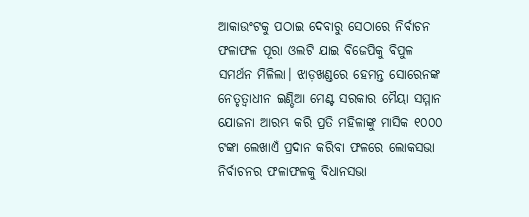ଆକାଉଂଟକୁ ପଠାଇ ଦେବାରୁ ସେଠାରେ ନିର୍ବାଚନ ଫଳାଫଳ ପୂରା ଓଲଟି ଯାଇ ବିଜେପିକୁ ବିପୁଳ ସମର୍ଥନ ମିଳିଲା। ଝାଡ଼ଖଣ୍ଡରେ ହେମନ୍ତ ସୋରେନଙ୍କ ନେତୃତ୍ୱାଧୀନ ଇଣ୍ଡିଆ ମେଣ୍ଟ ସରକାର ମୈୟା ସମ୍ମାନ ଯୋଜନା ଆରମ୍ଭ କରି ପ୍ରତି ମହିଳାଙ୍କୁ ମାସିକ ୧୦୦୦ ଟଙ୍କା ଲେଖାଏଁ ପ୍ରଦାନ କରିବା ଫଳରେ ଲୋକସଭା ନିର୍ବାଚନର ଫଳାଫଳକୁ ବିଧାନସଭା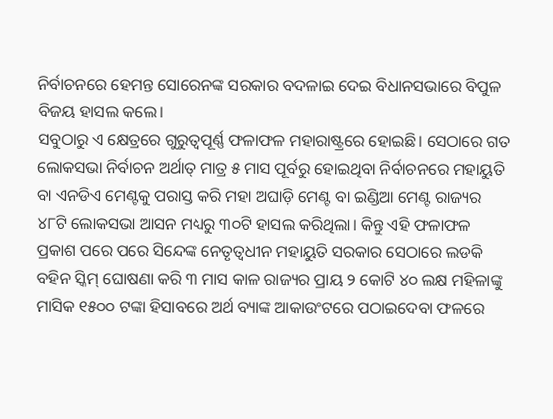ନିର୍ବାଚନରେ ହେମନ୍ତ ସୋରେନଙ୍କ ସରକାର ବଦଳାଇ ଦେଇ ବିଧାନସଭାରେ ବିପୁଳ ବିଜୟ ହାସଲ କଲେ।
ସବୁଠାରୁ ଏ କ୍ଷେତ୍ରରେ ଗୁରୁତ୍ୱପୂର୍ଣ୍ଣ ଫଳାଫଳ ମହାରାଷ୍ଟ୍ରରେ ହୋଇଛି। ସେଠାରେ ଗତ ଲୋକସଭା ନିର୍ବାଚନ ଅର୍ଥାତ୍ ମାତ୍ର ୫ ମାସ ପୂର୍ବରୁ ହୋଇଥିବା ନିର୍ବାଚନରେ ମହାୟୁତି ବା ଏନଡିଏ ମେଣ୍ଟକୁ ପରାସ୍ତ କରି ମହା ଅଘାଡ଼ି ମେଣ୍ଟ ବା ଇଣ୍ଡିଆ ମେଣ୍ଟ ରାଜ୍ୟର ୪୮ଟି ଲୋକସଭା ଆସନ ମଧ୍ୟରୁ ୩୦ଟି ହାସଲ କରିଥିଲା। କିନ୍ତୁ ଏହି ଫଳାଫଳ ପ୍ରକାଶ ପରେ ପରେ ସିନ୍ଦେଙ୍କ ନେତୃତ୍ୱଧୀନ ମହାୟୁତି ସରକାର ସେଠାରେ ଲଡକି ବହିନ ସ୍କିମ୍ ଘୋଷଣା କରି ୩ ମାସ କାଳ ରାଜ୍ୟର ପ୍ରାୟ ୨ କୋଟି ୪୦ ଲକ୍ଷ ମହିଳାଙ୍କୁ ମାସିକ ୧୫୦୦ ଟଙ୍କା ହିସାବରେ ଅର୍ଥ ବ୍ୟାଙ୍କ ଆକାଉଂଟରେ ପଠାଇଦେବା ଫଳରେ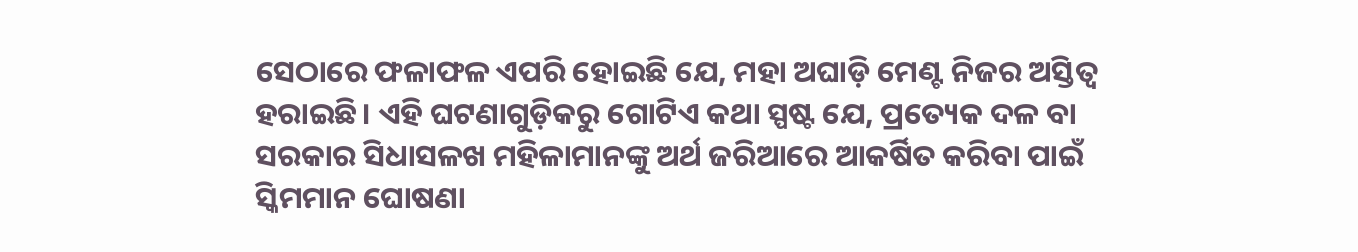ସେଠାରେ ଫଳାଫଳ ଏପରି ହୋଇଛି ଯେ, ମହା ଅଘାଡ଼ି ମେଣ୍ଟ ନିଜର ଅସ୍ତିତ୍ୱ ହରାଇଛି। ଏହି ଘଟଣାଗୁଡ଼ିକରୁ ଗୋଟିଏ କଥା ସ୍ପଷ୍ଟ ଯେ, ପ୍ରତ୍ୟେକ ଦଳ ବା ସରକାର ସିଧାସଳଖ ମହିଳାମାନଙ୍କୁ ଅର୍ଥ ଜରିଆରେ ଆକର୍ଷିତ କରିବା ପାଇଁ ସ୍କିମମାନ ଘୋଷଣା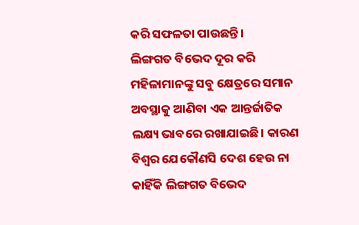କରି ସଫଳତା ପାଉଛନ୍ତି।
ଲିଙ୍ଗଗତ ବିଭେଦ ଦୂର କରି ମହିଳାମାନଙ୍କୁ ସବୁ କ୍ଷେତ୍ରରେ ସମାନ ଅବସ୍ଥାକୁ ଆଣିବା ଏକ ଆନ୍ତର୍ଜାତିକ ଲକ୍ଷ୍ୟ ଭାବରେ ରଖାଯାଇଛି। କାରଣ ବିଶ୍ୱର ଯେକୌଣସି ଦେଶ ହେଉ ନା କାହିଁକି ଲିଙ୍ଗଗତ ବିଭେଦ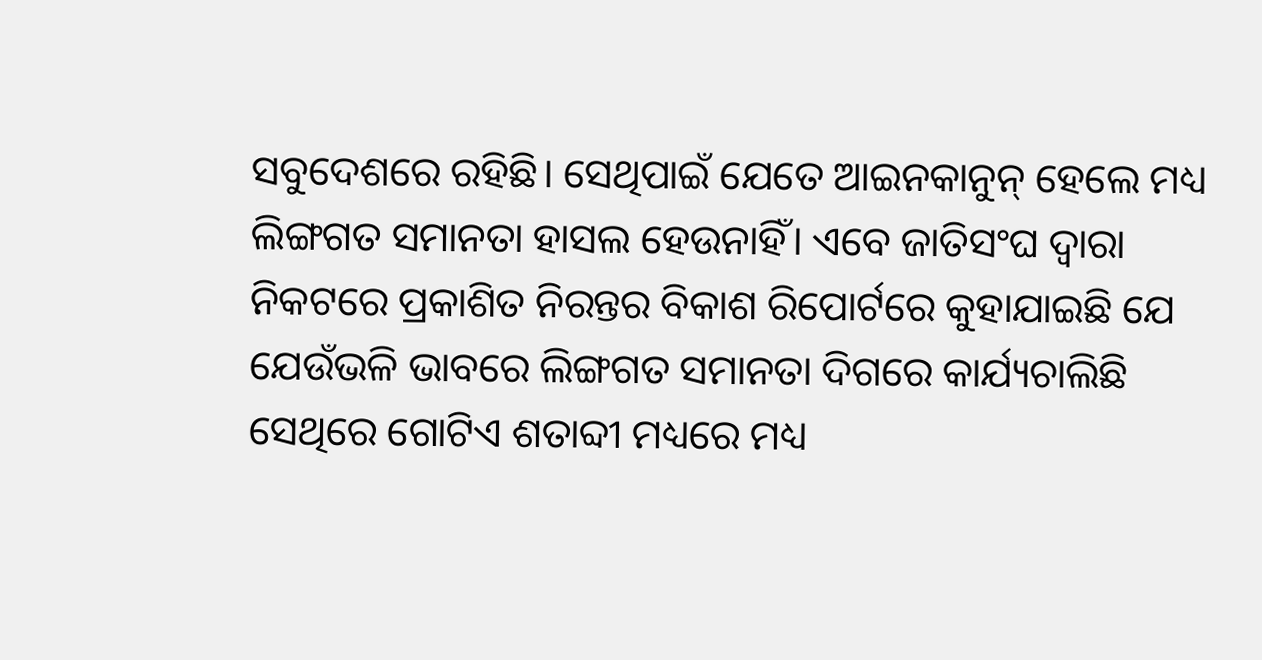ସବୁଦେଶରେ ରହିଛି। ସେଥିପାଇଁ ଯେତେ ଆଇନକାନୁନ୍ ହେଲେ ମଧ୍ୟ ଲିଙ୍ଗଗତ ସମାନତା ହାସଲ ହେଉନାହିଁ। ଏବେ ଜାତିସଂଘ ଦ୍ୱାରା ନିକଟରେ ପ୍ରକାଶିତ ନିରନ୍ତର ବିକାଶ ରିପୋର୍ଟରେ କୁହାଯାଇଛି ଯେ ଯେଉଁଭଳି ଭାବରେ ଲିଙ୍ଗଗତ ସମାନତା ଦିଗରେ କାର୍ଯ୍ୟଚାଲିଛି ସେଥିରେ ଗୋଟିଏ ଶତାବ୍ଦୀ ମଧ୍ୟରେ ମଧ୍ୟ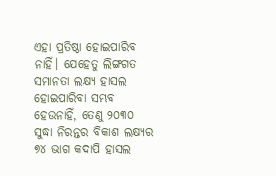ଏହା ପ୍ରତିଷ୍ଠା ହୋଇପାରିବ ନାହିଁ। ଯେହେତୁ ଲିଙ୍ଗଗତ ସମାନତା ଲକ୍ଷ୍ୟ ହାସଲ ହୋଇପାରିବା ସମ୍ଭବ ହେଉନାହିଁ, ତେଣୁ ୨୦୩୦ ସୁଦ୍ଧା ନିରନ୍ତର ବିକାଶ ଲକ୍ଷ୍ୟର ୭୪ ଭାଗ କଦାପି ହାସଲ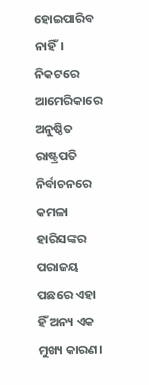ହୋଇପାରିବ ନାହିଁ।
ନିକଟରେ ଆମେରିକାରେ ଅନୁଷ୍ଠିତ ରାଷ୍ଟ୍ରପତି ନିର୍ବାଚନରେ କମଳା ହାରିସଙ୍କର ପରାଜୟ ପଛରେ ଏହା ହିଁ ଅନ୍ୟ ଏକ ମୁଖ୍ୟ କାରଣ।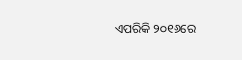ଏପରିକି ୨୦୧୬ରେ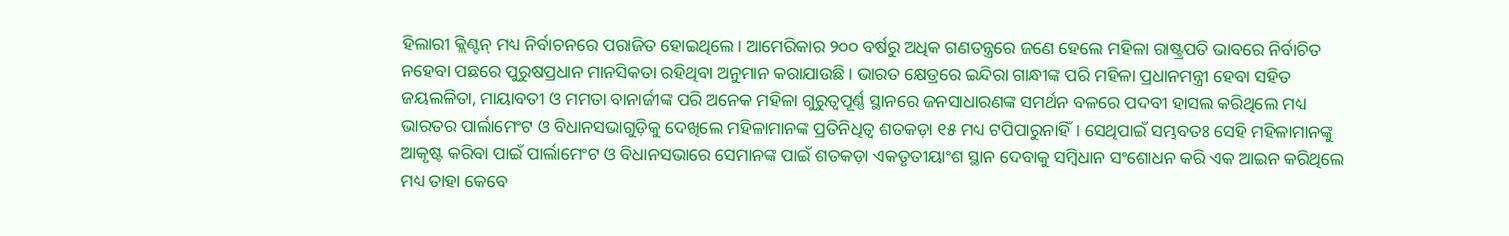ହିଲାରୀ କ୍ଲିଣ୍ଟନ୍ ମଧ୍ୟ ନିର୍ବାଚନରେ ପରାଜିତ ହୋଇଥିଲେ। ଆମେରିକାର ୨୦୦ ବର୍ଷରୁ ଅଧିକ ଗଣତନ୍ତ୍ରରେ ଜଣେ ହେଲେ ମହିଳା ରାଷ୍ଟ୍ରପତି ଭାବରେ ନିର୍ବାଚିତ ନହେବା ପଛରେ ପୁରୁଷପ୍ରଧାନ ମାନସିକତା ରହିଥିବା ଅନୁମାନ କରାଯାଉଛି। ଭାରତ କ୍ଷେତ୍ରରେ ଇନ୍ଦିରା ଗାନ୍ଧୀଙ୍କ ପରି ମହିଳା ପ୍ରଧାନମନ୍ତ୍ରୀ ହେବା ସହିତ ଜୟଲଳିତା, ମାୟାବତୀ ଓ ମମତା ବାନାର୍ଜୀଙ୍କ ପରି ଅନେକ ମହିଳା ଗୁରୁତ୍ୱପୂର୍ଣ୍ଣ ସ୍ଥାନରେ ଜନସାଧାରଣଙ୍କ ସମର୍ଥନ ବଳରେ ପଦବୀ ହାସଲ କରିଥିଲେ ମଧ୍ୟ ଭାରତର ପାର୍ଲାମେଂଟ ଓ ବିଧାନସଭାଗୁଡ଼ିକୁ ଦେଖିଲେ ମହିଳାମାନଙ୍କ ପ୍ରତିନିଧିତ୍ୱ ଶତକଡ଼ା ୧୫ ମଧ୍ୟ ଟପିପାରୁନାହିଁ। ସେଥିପାଇଁ ସମ୍ଭବତଃ ସେହି ମହିଳାମାନଙ୍କୁ ଆକୃଷ୍ଟ କରିବା ପାଇଁ ପାର୍ଲାମେଂଟ ଓ ବିଧାନସଭାରେ ସେମାନଙ୍କ ପାଇଁ ଶତକଡ଼ା ଏକତୃତୀୟାଂଶ ସ୍ଥାନ ଦେବାକୁ ସମ୍ବିଧାନ ସଂଶୋଧନ କରି ଏକ ଆଇନ କରିଥିଲେ ମଧ୍ୟ ତାହା କେବେ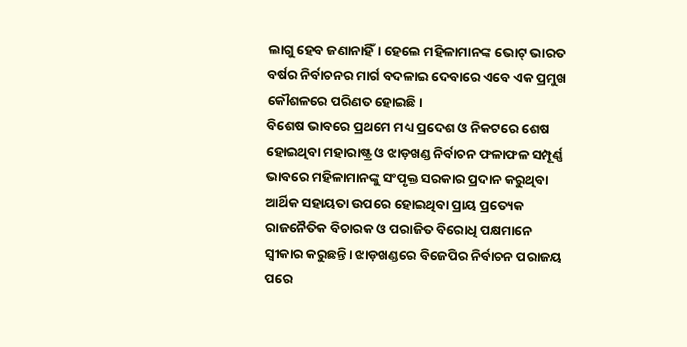ଲାଗୁ ହେବ ଜଣାନାହିଁ। ହେଲେ ମହିଳାମାନଙ୍କ ଭୋଟ୍ ଭାରତ ବର୍ଷର ନିର୍ବାଚନର ମାର୍ଗ ବଦଳାଇ ଦେବାରେ ଏବେ ଏକ ପ୍ରମୁଖ କୌଶଳରେ ପରିଣତ ହୋଇଛି।
ବିଶେଷ ଭାବରେ ପ୍ରଥମେ ମଧ୍ୟ ପ୍ରଦେଶ ଓ ନିକଟରେ ଶେଷ ହୋଇଥିବା ମହାରାଷ୍ଟ୍ର ଓ ଝାଡ଼ଖଣ୍ଡ ନିର୍ବାଚନ ଫଳାଫଳ ସମ୍ପୂର୍ଣ୍ଣ ଭାବରେ ମହିଳାମାନଙ୍କୁ ସଂପୃକ୍ତ ସରକାର ପ୍ରଦାନ କରୁଥିବା ଆର୍ଥିକ ସହାୟତା ଉପରେ ହୋଇଥିବା ପ୍ରାୟ ପ୍ରତ୍ୟେକ ରାଜନୈତିକ ବିଚାରକ ଓ ପରାଜିତ ବିରୋଧି ପକ୍ଷମାନେ ସ୍ୱୀକାର କରୁଛନ୍ତି। ଝାଡ଼ଖଣ୍ଡରେ ବିଜେପିର ନିର୍ବାଚନ ପରାଜୟ ପରେ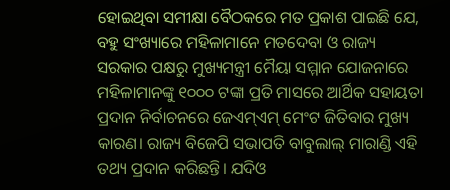ହୋଇଥିବା ସମୀକ୍ଷା ବୈଠକରେ ମତ ପ୍ରକାଶ ପାଇଛି ଯେ, ବହୁ ସଂଖ୍ୟାରେ ମହିଳାମାନେ ମତଦେବା ଓ ରାଜ୍ୟ ସରକାର ପକ୍ଷରୁ ମୁଖ୍ୟମନ୍ତ୍ରୀ ମୈୟା ସମ୍ମାନ ଯୋଜନାରେ ମହିଳାମାନଙ୍କୁ ୧୦୦୦ ଟଙ୍କା ପ୍ରତି ମାସରେ ଆର୍ଥିକ ସହାୟତା ପ୍ରଦାନ ନିର୍ବାଚନରେ ଜେଏମ୍ଏମ୍ ମେଂଟ ଜିତିବାର ମୁଖ୍ୟ କାରଣ। ରାଜ୍ୟ ବିଜେପି ସଭାପତି ବାବୁଲାଲ୍ ମାରାଣ୍ଡି ଏହି ତଥ୍ୟ ପ୍ରଦାନ କରିଛନ୍ତି। ଯଦିଓ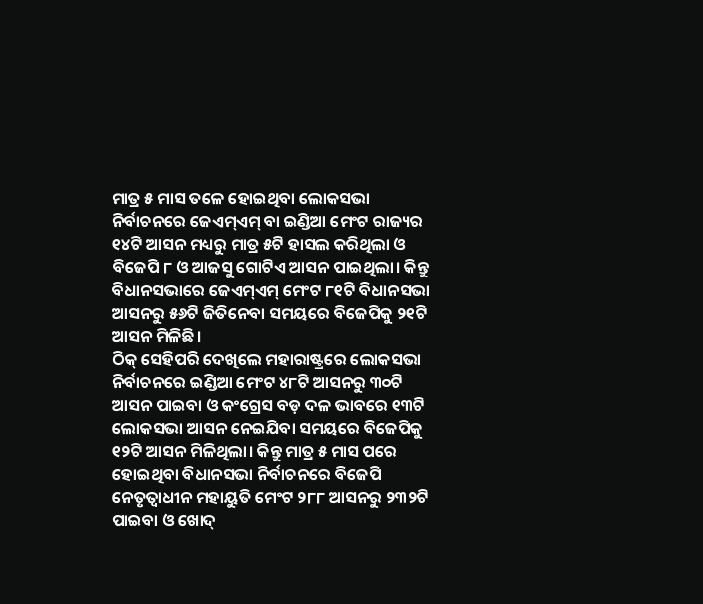ମାତ୍ର ୫ ମାସ ତଳେ ହୋଇଥିବା ଲୋକସଭା ନିର୍ବାଚନରେ ଜେଏମ୍ଏମ୍ ବା ଇଣ୍ଡିଆ ମେଂଟ ରାଜ୍ୟର ୧୪ଟି ଆସନ ମଧ୍ୟରୁ ମାତ୍ର ୫ଟି ହାସଲ କରିଥିଲା ଓ ବିଜେପି ୮ ଓ ଆଜସୁ ଗୋଟିଏ ଆସନ ପାଇଥିଲା। କିନ୍ତୁ ବିଧାନସଭାରେ ଜେଏମ୍ଏମ୍ ମେଂଟ ୮୧ଟି ବିଧାନସଭା ଆସନରୁ ୫୬ଟି ଜିତିନେବା ସମୟରେ ବିଜେପିକୁ ୨୧ଟି ଆସନ ମିଳିଛି।
ଠିକ୍ ସେହିପରି ଦେଖିଲେ ମହାରାଷ୍ଟ୍ରରେ ଲୋକସଭା ନିର୍ବାଚନରେ ଇଣ୍ଡିଆ ମେଂଟ ୪୮ଟି ଆସନରୁ ୩୦ଟି ଆସନ ପାଇବା ଓ କଂଗ୍ରେସ ବଡ଼ ଦଳ ଭାବରେ ୧୩ଟି ଲୋକସଭା ଆସନ ନେଇଯିବା ସମୟରେ ବିଜେପିକୁ ୧୨ଟି ଆସନ ମିଳିଥିଲା। କିନ୍ତୁ ମାତ୍ର ୫ ମାସ ପରେ ହୋଇଥିବା ବିଧାନସଭା ନିର୍ବାଚନରେ ବିଜେପି ନେତୃତ୍ୱାଧୀନ ମହାୟୁତି ମେଂଟ ୨୮୮ ଆସନରୁ ୨୩୨ଟି ପାଇବା ଓ ଖୋଦ୍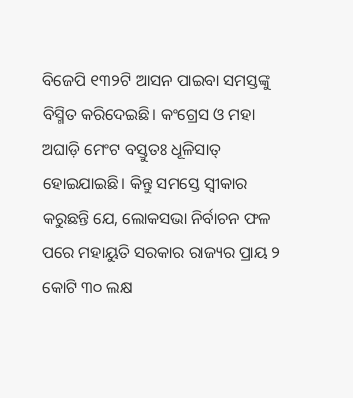ବିଜେପି ୧୩୨ଟି ଆସନ ପାଇବା ସମସ୍ତଙ୍କୁ ବିସ୍ମିତ କରିଦେଇଛି। କଂଗ୍ରେସ ଓ ମହା ଅଘାଡ଼ି ମେଂଟ ବସ୍ତୁତଃ ଧୂଳିସାତ୍ ହୋଇଯାଇଛି। କିନ୍ତୁ ସମସ୍ତେ ସ୍ୱୀକାର କରୁଛନ୍ତି ଯେ, ଲୋକସଭା ନିର୍ବାଚନ ଫଳ ପରେ ମହାୟୁତି ସରକାର ରାଜ୍ୟର ପ୍ରାୟ ୨ କୋଟି ୩୦ ଲକ୍ଷ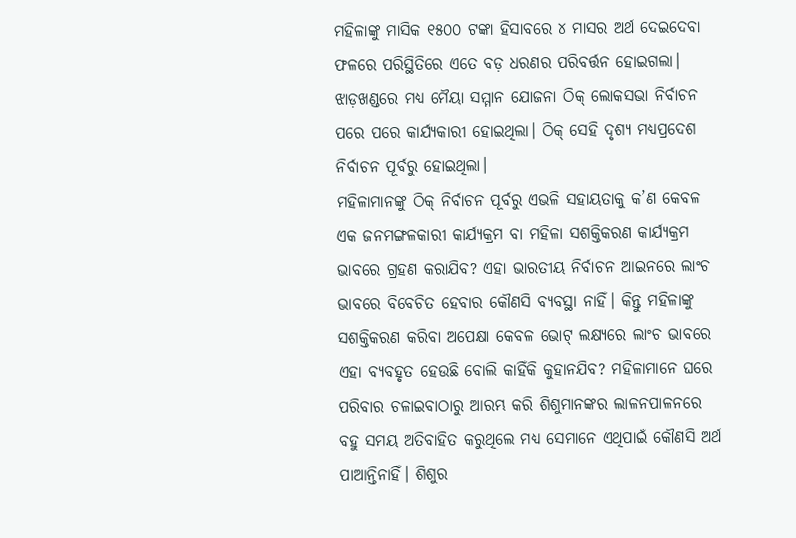ମହିଳାଙ୍କୁ ମାସିକ ୧୫୦୦ ଟଙ୍କା ହିସାବରେ ୪ ମାସର ଅର୍ଥ ଦେଇଦେବା ଫଳରେ ପରିସ୍ଥିତିରେ ଏତେ ବଡ଼ ଧରଣର ପରିବର୍ତ୍ତନ ହୋଇଗଲା। ଝାଡ଼ଖଣ୍ଡରେ ମଧ୍ୟ ମୈୟା ସମ୍ମାନ ଯୋଜନା ଠିକ୍ ଲୋକସଭା ନିର୍ବାଚନ ପରେ ପରେ କାର୍ଯ୍ୟକାରୀ ହୋଇଥିଲା। ଠିକ୍ ସେହି ଦୃଶ୍ୟ ମଧ୍ୟପ୍ରଦେଶ ନିର୍ବାଚନ ପୂର୍ବରୁ ହୋଇଥିଲା।
ମହିଳାମାନଙ୍କୁ ଠିକ୍ ନିର୍ବାଚନ ପୂର୍ବରୁ ଏଭଳି ସହାୟତାକୁ କ’ଣ କେବଳ ଏକ ଜନମଙ୍ଗଳକାରୀ କାର୍ଯ୍ୟକ୍ରମ ବା ମହିଳା ସଶକ୍ତିକରଣ କାର୍ଯ୍ୟକ୍ରମ ଭାବରେ ଗ୍ରହଣ କରାଯିବ? ଏହା ଭାରତୀୟ ନିର୍ବାଚନ ଆଇନରେ ଲାଂଚ ଭାବରେ ବିବେଚିତ ହେବାର କୌଣସି ବ୍ୟବସ୍ଥା ନାହିଁ। କିନ୍ତୁ ମହିଳାଙ୍କୁ ସଶକ୍ତିକରଣ କରିବା ଅପେକ୍ଷା କେବଳ ଭୋଟ୍ ଲକ୍ଷ୍ୟରେ ଲାଂଚ ଭାବରେ ଏହା ବ୍ୟବହୃତ ହେଉଛି ବୋଲି କାହିଁକି କୁହାନଯିବ? ମହିଳାମାନେ ଘରେ ପରିବାର ଚଳାଇବାଠାରୁ ଆରମ୍ଭ କରି ଶିଶୁମାନଙ୍କର ଲାଳନପାଳନରେ ବହୁ ସମୟ ଅତିବାହିତ କରୁଥିଲେ ମଧ୍ୟ ସେମାନେ ଏଥିପାଇଁ କୌଣସି ଅର୍ଥ ପାଆନ୍ତିନାହିଁ। ଶିଶୁର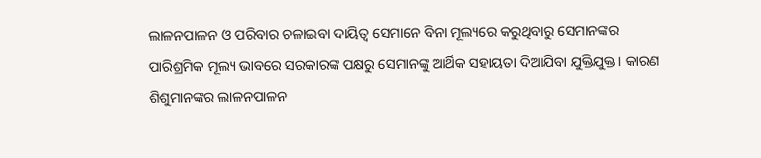ଲାଳନପାଳନ ଓ ପରିବାର ଚଳାଇବା ଦାୟିତ୍ୱ ସେମାନେ ବିନା ମୂଲ୍ୟରେ କରୁଥିବାରୁ ସେମାନଙ୍କର ପାରିଶ୍ରମିକ ମୂଲ୍ୟ ଭାବରେ ସରକାରଙ୍କ ପକ୍ଷରୁ ସେମାନଙ୍କୁ ଆର୍ଥିକ ସହାୟତା ଦିଆଯିବା ଯୁକ୍ତିଯୁକ୍ତ। କାରଣ ଶିଶୁମାନଙ୍କର ଲାଳନପାଳନ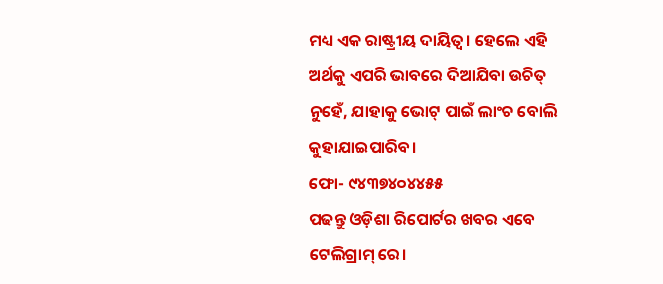ମଧ୍ୟ ଏକ ରାଷ୍ଟ୍ରୀୟ ଦାୟିତ୍ୱ। ହେଲେ ଏହି ଅର୍ଥକୁ ଏପରି ଭାବରେ ଦିଆଯିବା ଉଚିତ୍ ନୁହେଁ, ଯାହାକୁ ଭୋଟ୍ ପାଇଁ ଲାଂଚ ବୋଲି କୁହାଯାଇପାରିବ।
ଫୋ- ୯୪୩୭୪୦୪୪୫୫
ପଢନ୍ତୁ ଓଡ଼ିଶା ରିପୋର୍ଟର ଖବର ଏବେ ଟେଲିଗ୍ରାମ୍ ରେ।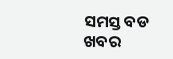ସମସ୍ତ ବଡ ଖବର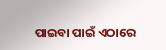ପାଇବା ପାଇଁ ଏଠାରେ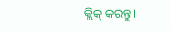କ୍ଲିକ୍ କରନ୍ତୁ।